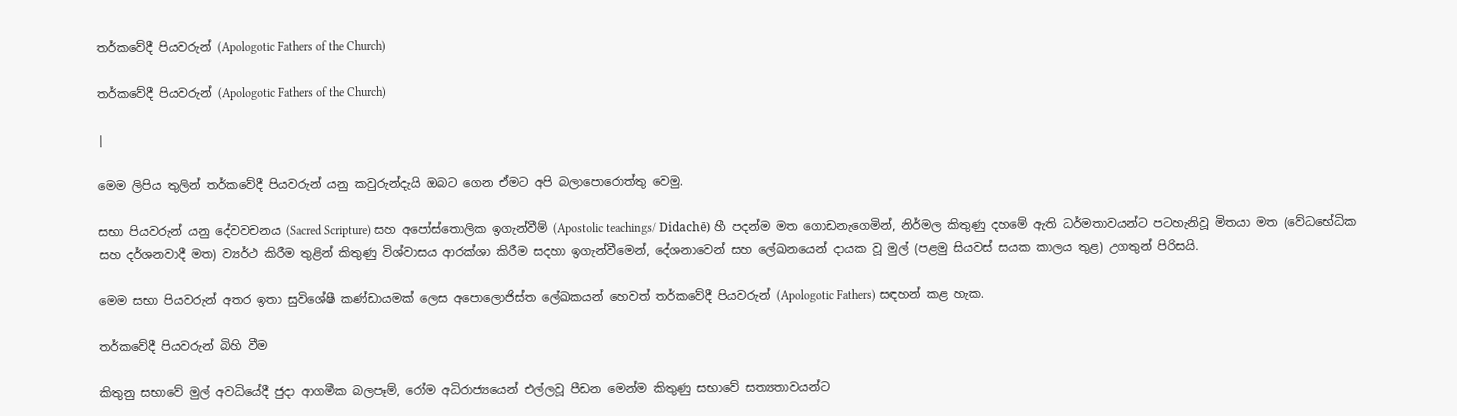තර්කවේදී පියවරුන් (Apologotic Fathers of the Church)

තර්කවේදී පියවරුන් (Apologotic Fathers of the Church)

|

මෙම ලිපිය තුලින් තර්කවේදී පියවරුන් යනු කවුරුන්දැයි ඔබට ගෙන ඒමට අපි බලාපොරොත්තු වෙමු.

සභා පියවරුන් යනු දේවවචනය (Sacred Scripture) සහ අපෝස්තොලික ඉගැන්වීම් (Apostolic teachings/ Didachē) හී පදන්ම මත ගොඩනැගෙමින්, නිර්මල කිතුණු දහමේ ඇති ධර්මතාවයන්ට පටහැනිවූ මිතයා මත (වේධභේධික සහ දර්ශනවාදී මත) ව්‍යර්ථ කිරීම තුළින් කිතුණු විශ්වාසය ආරක්ශා කිරීම සදහා ඉගැන්වීමෙන්, දේශනාවෙන් සහ ලේඛනයෙන් දායක වූ මුල් (පළමු සියවස් සයක කාලය තුළ) උගතුන් පිරිසයි.

මෙම සභා පියවරුන් අතර ඉතා සුවිශේෂී කණ්ඩායමක් ලෙස අපොලොජිස්ත ලේඛකයන් හෙවත් තර්කවේදී පියවරුන් (Apologotic Fathers) සඳහන් කළ හැක.

තර්කවේදී පියවරුන් බිහි වීම

කිතුනු සභාවේ මුල් අවධියේදී ජුදා ආගමීක බලපෑම්, රෝම අධිරාජ්‍යයෙන් එල්ලවූ පීඩන මෙන්ම කිතුණු සභාවේ සත්‍යතාවයන්ට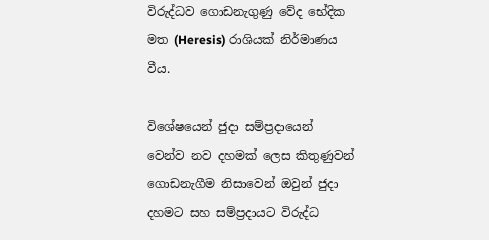විරුද්ධව ගොඩනැගුණු වේද භේදික මත (Heresis) රාශියක් නිර්මාණය වීය.

විශේෂයෙන් ජුදා සම්ප්‍රදායෙන් වෙන්ව නව දහමක් ලෙස කිතුණුවන් ගොඩනැගීම නිසාවෙන් ඔවුන් ජුදා දහමට සහ සම්ප්‍රදායට විරුද්ධ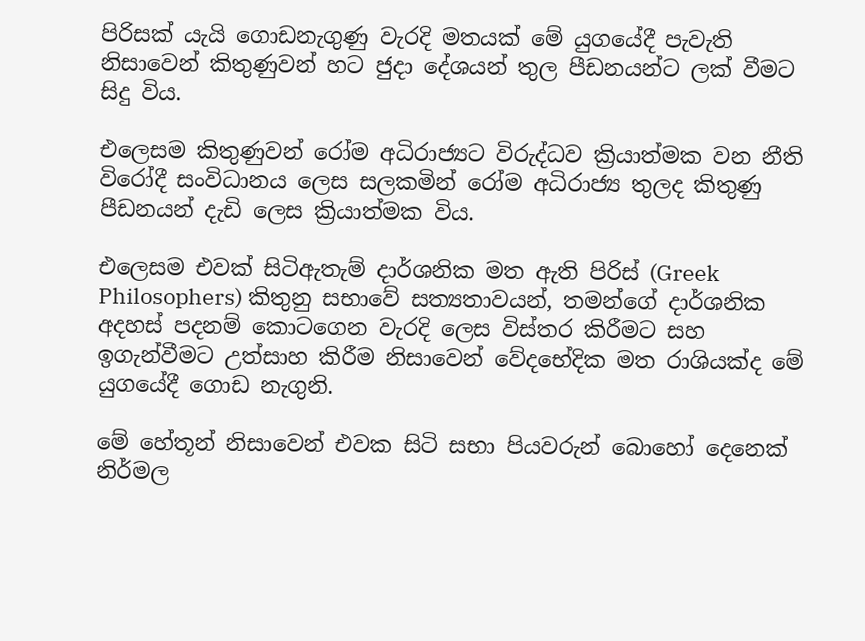පිරිසක් යැයි ගොඩනැගුණු වැරදි මතයක් මේ යුගයේදී පැවැති නිසාවෙන් කිතුණුවන් හට ජුදා දේශයන් තුල පීඩනයන්ට ලක් වීමට සිදු විය.

එලෙසම කිතුණුවන් රෝම අධිරාජ්‍යට විරුද්ධව ක්‍රියාත්මක වන නීති විරෝදී සංවිධානය ලෙස සලකමින් රෝම අධිරාජ්‍ය තුලද කිතුණු පීඩනයන් දැඩි ලෙස ක්‍රියාත්මක විය.

එලෙසම එවක් සිටිඇතැම් දාර්ශනික මත ඇති පිරිස් (Greek Philosophers) කිතුනු සභාවේ සත්‍යතාවයන්, තමන්ගේ දාර්ශනික අදහස් පදනම් කොටගෙන වැරදි ලෙස විස්තර කිරීමට සහ ඉගැන්වීමට උත්සාහ කිරීම නිසාවෙන් වේදභේදික මත රාශියක්ද මේ යුගයේදී ගොඩ නැගුනි.

මේ හේතූන් නිසාවෙන් එවක සිටි සභා පියවරුන් බොහෝ දෙනෙක් නිර්මල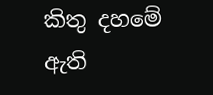කිතු දහමේ ඇති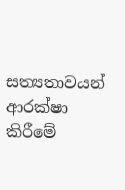සත්‍යතාවයන් ආරක්ෂා කිරීමේ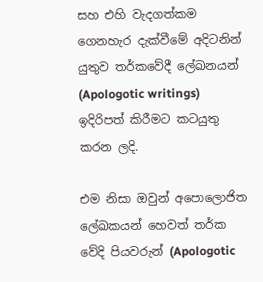සහ එහි වැදගත්කම ගෙනහැර දැක්වීමේ අදිටනින් යුතුව තර්කවේදී ලේඛනයන් (Apologotic writings) ඉදිරිපත් කිරීමට කටයුතු කරන ලදි.

එම නිසා ඔවුන් අපොලොජිත ලේඛකයන් හෙවත් තර්ක වේදි පියවරුන් (Apologotic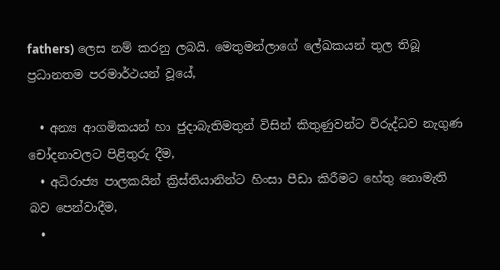fathers) ලෙස නම් කරනු ලබයි. මෙතුමන්ලාගේ ලේඛකයන් තුල තිබූ ප්‍රධානතම පරමාර්ථයන් වූයේ,

  • අන්‍ය ආගමිකයන් හා ජුදාබැතිමතුන් විසින් කිතුණුවන්ට විරුද්ධව නැගුණ චෝදනාවලට පිළිතුරු දීම,
  • අධිරාජ්‍ය පාලකයින් ක්‍රිස්තියානින්ට හිංසා පීඩා කිරීමට හේතු නොමැති බව පෙන්වාදීම,
  •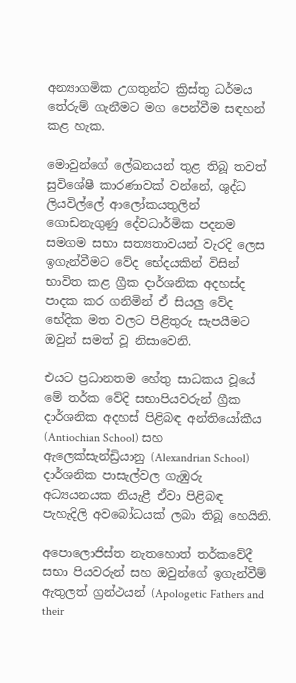අන්‍යාගමික උගතුන්ට ක්‍රිස්තු ධර්මය තේරුම් ගැනීමට මග පෙන්වීම සඳහන් කළ හැක.

මොවුන්ගේ ලේඛනයන් තුළ තිබූ තවත් සුවිශේෂී කාරණාවක් වන්නේ, ශුද්ධ ලියවිල්ලේ ආලෝකයතුලින් ගොඩනැගුණු දේවධාර්මික පදනම සමගම සභා සත්‍යතාවයන් වැරදි ලෙස ඉගැන්වීමට වේද භේදයකින් විසින් භාවිත කළ ග්‍රීක දාර්ශනික අදහස්ද පාදක කර ගනිමින් ඒ සියලු වේද භේදික මත වලට පිළිතුරු සැපයීමට ඔවුන් සමත් වූ නිසාවෙනි.

එයට ප්‍රධානතම හේතු සාධකය වූයේ මේ තර්ක වේදි සභාපියවරුන් ග්‍රීක දාර්ශනික අදහස් පිළිබඳ අන්තියෝකීය (Antiochian School) සහ ඇලෙක්සැන්ඩ්‍රියානු (Alexandrian School) දාර්ශනික පාසැල්වල ගැඹුරු අධ්‍යයනයක නියැළී ඒවා පිළිබඳ පැහැදිලි අවබෝධයක් ලබා තිබූ හෙයිනි.

අපොලොජිස්ත නැතහොත් තර්කවේදී සභා පියවරුන් සහ ඔවුන්ගේ ඉගැන්වීම් ඇතුලත් ග්‍රන්ථයන් (Apologetic Fathers and their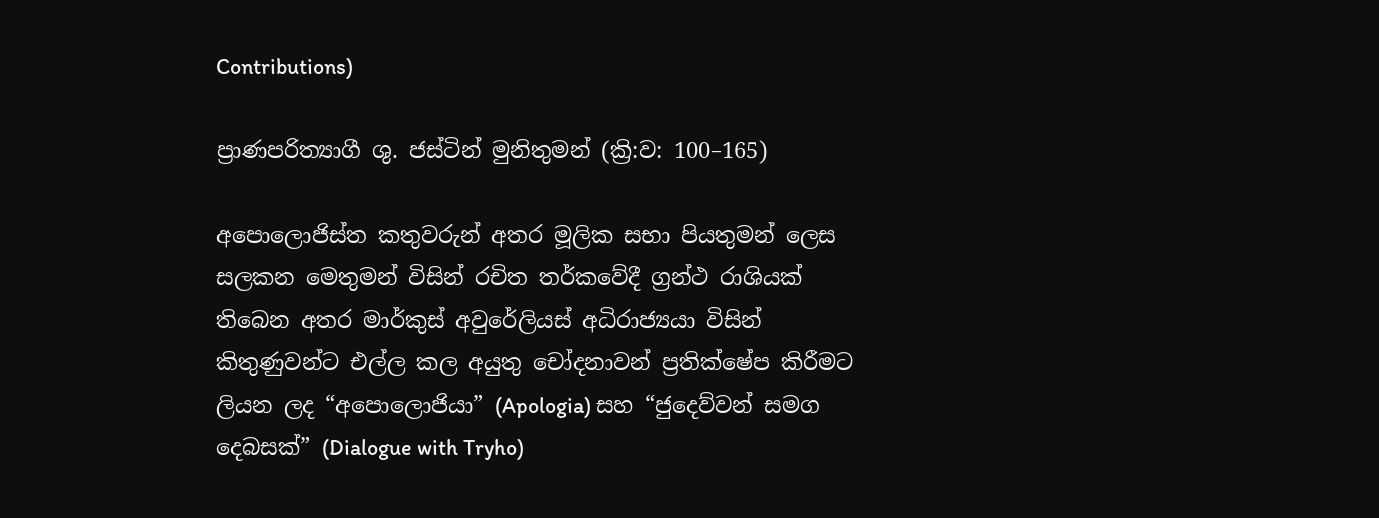Contributions)

ප්‍රාණපරිත්‍යාගී ශු. ජස්ටින් මුනිතුමන් (ක්‍රි:ව: 100–165)

අපොලොජිස්ත කතුවරුන් අතර මූලික සභා පියතුමන් ලෙස සලකන මෙතුමන් විසින් රචිත තර්කවේදී ග්‍රන්ථ රාශියක් තිබෙන අතර මාර්කුස් අවුරේලියස් අධිරාජ්‍යයා විසින් කිතුණුවන්ට එල්ල කල අයුතු චෝදනාවන් ප්‍රතික්ෂේප කිරීමට ලියන ලද “අපොලොජියා” (Apologia) සහ “ජුදෙව්වන් සමග දෙබසක්” (Dialogue with Tryho)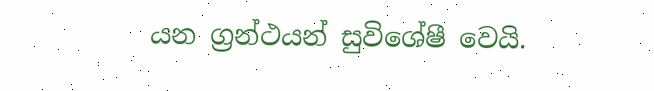යන ග්‍රන්ථයන් සුවිශේෂී වෙයි.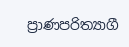ප්‍රාණපරිත්‍යාගී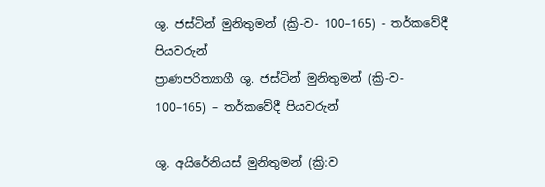ශු. ජස්ටින් මුනිතුමන් (ක්‍රි-ව- 100–165) - තර්කවේදී පියවරුන්
ප්‍රාණපරිත්‍යාගී ශු. ජස්ටින් මුනිතුමන් (ක්‍රි-ව- 100–165) – තර්කවේදී පියවරුන්

ශු. අයිරේනියස් මුනිතුමන් (ක්‍රි:ව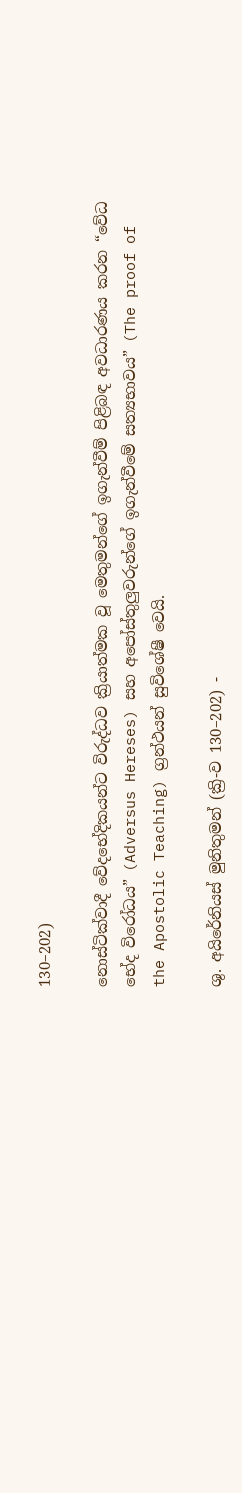130–202)

නොස්ටික්වාදී වේදභේදිකයන්ට විරුද්ධව ක්‍රියාත්මක වූ මෙතුමන්ගේ ඉගැන්වීම් පිළිබඳ අවධාරණය කරන “වේධ භේද විරෝධය” (Adversus Hereses) සහ අපෝස්තුලුවරුන්ගේ ඉගැන්වීමේ සත්‍යභාවය” (The proof of the Apostolic Teaching) ග්‍රන්ථයන් සුවිශේෂී වෙයි.

ශු. අයිරේනියස් මුනිතුමන් (ක්‍රි-ව 130–202) -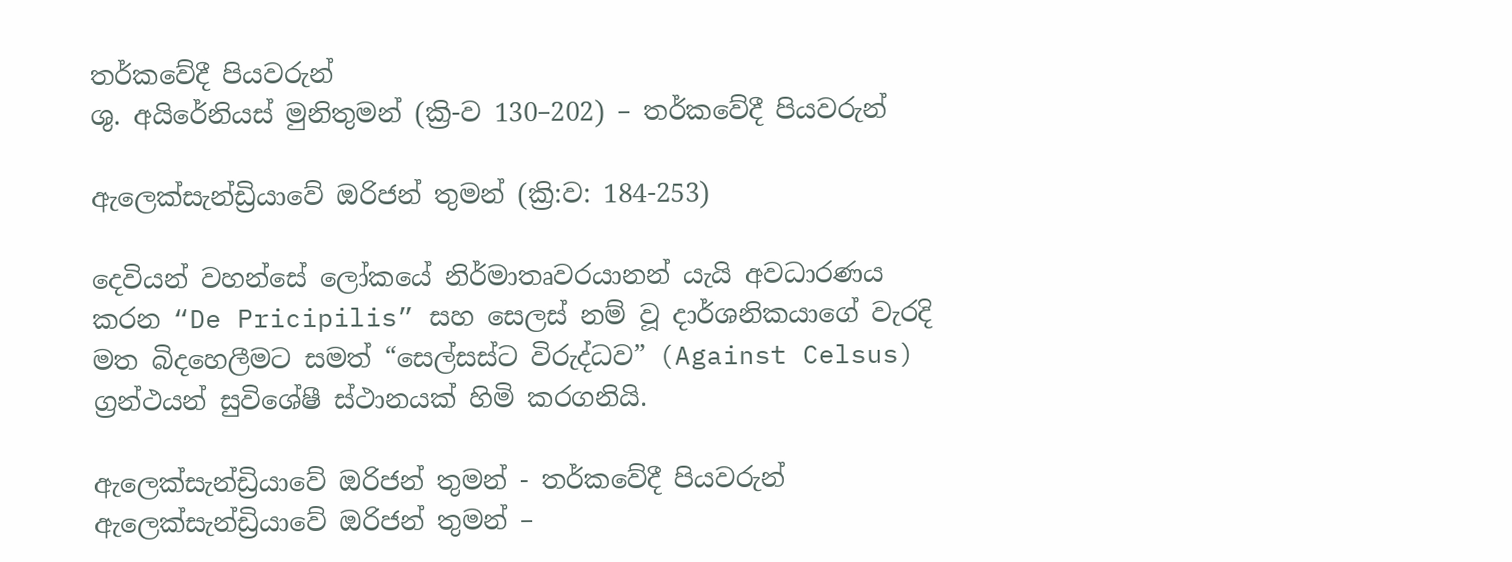තර්කවේදී පියවරුන්
ශු. අයිරේනියස් මුනිතුමන් (ක්‍රි-ව 130–202) – තර්කවේදී පියවරුන්

ඇලෙක්සැන්ඩ්‍රියාවේ ඔරිජන් තුමන් (ක්‍රි:ව: 184-253)

දෙවියන් වහන්සේ ලෝකයේ නිර්මාතෘවරයානන් යැයි අවධාරණය කරන “De Pricipilis” සහ සෙලස් නම් වූ දාර්ශනිකයාගේ වැරදි මත බිදහෙලීමට සමත් “සෙල්සස්ට විරුද්ධව” (Against Celsus) ග්‍රන්ථයන් සුවිශේෂී ස්ථානයක් හිමි කරගනියි.

ඇලෙක්සැන්ඩ්‍රියාවේ ඔරිජන් තුමන් - තර්කවේදී පියවරුන්
ඇලෙක්සැන්ඩ්‍රියාවේ ඔරිජන් තුමන් –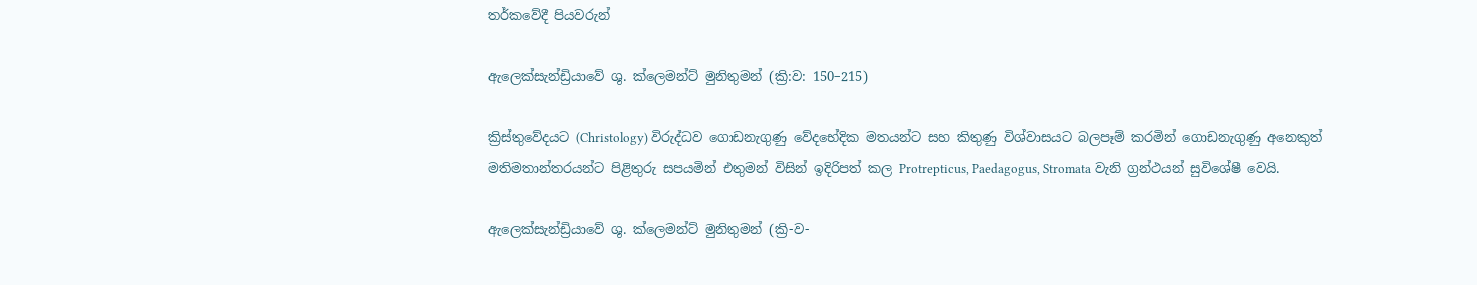තර්කවේදී පියවරුන්

ඇලෙක්සැන්ඩ්‍රියාවේ ශු. ක්ලෙමන්ට් මුනිතුමන් (ක්‍රි:ව: 150–215)

ක්‍රිස්තුවේදයට (Christology) විරුද්ධව ගොඩනැගුණු වේදභේදික මතයන්ට සහ කිතුණු විශ්වාසයට බලපෑම් කරමින් ගොඩනැගුණු අනෙකුත් මතිමතාන්තරයන්ට පිළිතුරු සපයමින් එතුමන් විසින් ඉදිරිපත් කල Protrepticus, Paedagogus, Stromata වැනි ග්‍රන්ථයන් සුවිශේෂී වෙයි.

ඇලෙක්සැන්ඩ්‍රියාවේ ශු. ක්ලෙමන්ට් මුනිතුමන් (ක්‍රි-ව-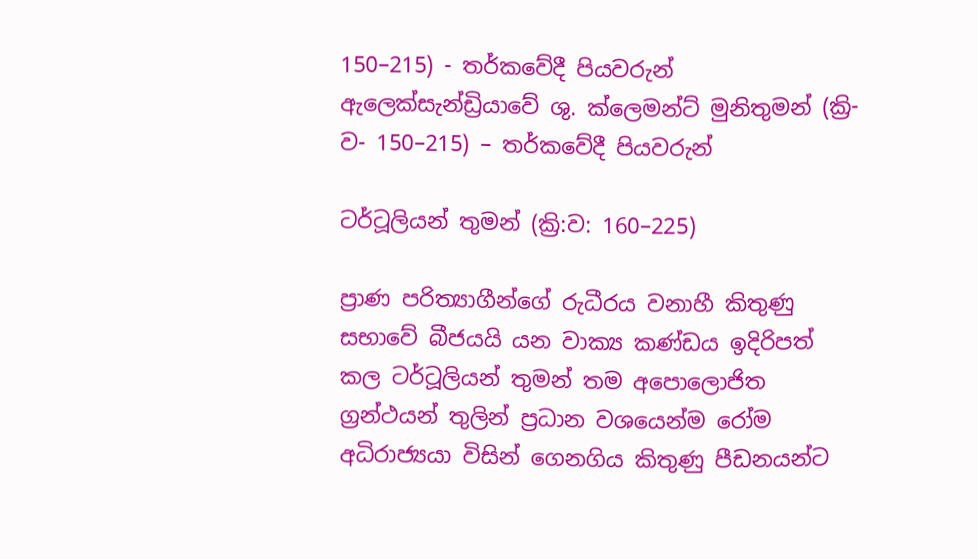150–215) - තර්කවේදී පියවරුන්
ඇලෙක්සැන්ඩ්‍රියාවේ ශු. ක්ලෙමන්ට් මුනිතුමන් (ක්‍රි-ව- 150–215) – තර්කවේදී පියවරුන්

ටර්ටූලියන් තුමන් (ක්‍රි:ව: 160–225)

ප්‍රාණ පරිත්‍යාගීන්ගේ රුධීරය වනාහී කිතුණු සභාවේ බීජයයි යන වාක්‍ය කණ්ඩය ඉදිරිපත් කල ටර්ටූලියන් තුමන් තම අපොලොජිත ග්‍රන්ථයන් තුලින් ප්‍රධාන වශයෙන්ම රෝම අධිරාජ්‍යයා විසින් ගෙනගිය කිතුණු පීඩනයන්ට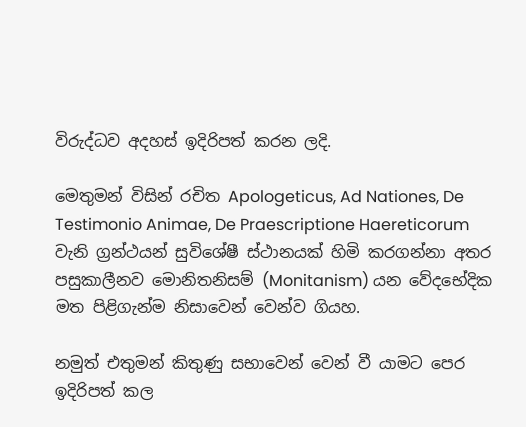විරුද්ධව අදහස් ඉදිරිපත් කරන ලදි.

මෙතුමන් විසින් රචිත Apologeticus, Ad Nationes, De Testimonio Animae, De Praescriptione Haereticorum වැනි ග්‍රන්ථයන් සුවිශේෂී ස්ථානයක් හිමි කරගන්නා අතර පසුකාලීනව මොනිතනිසම් (Monitanism) යන වේදභේදික මත පිළිගැන්ම නිසාවෙන් වෙන්ව ගියහ.

නමුත් එතුමන් කිතුණු සභාවෙන් වෙන් වී යාමට පෙර ඉදිරිපත් කල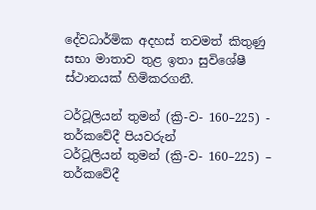දේවධාර්මික අදහස් තවමත් කිතුණු සභා මාතාව තුළ ඉතා සුවිශේෂී ස්ථානයක් හිමිකරගනී.

ටර්ටූලියන් තුමන් (ක්‍රි-ව- 160–225) - තර්කවේදී පියවරුන්
ටර්ටූලියන් තුමන් (ක්‍රි-ව- 160–225) – තර්කවේදී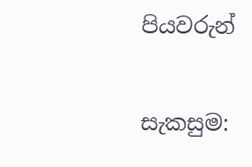පියවරුන්

සැකසුම: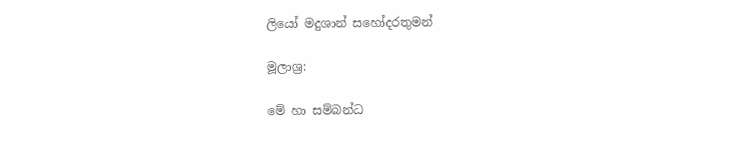ලියෝ මදුශාන් සහෝදරතුමන්

මූලාශ්‍ර:

මේ හා සම්බන්ධ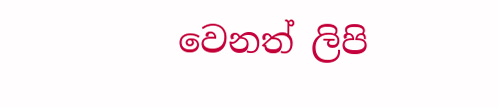වෙනත් ලිපි